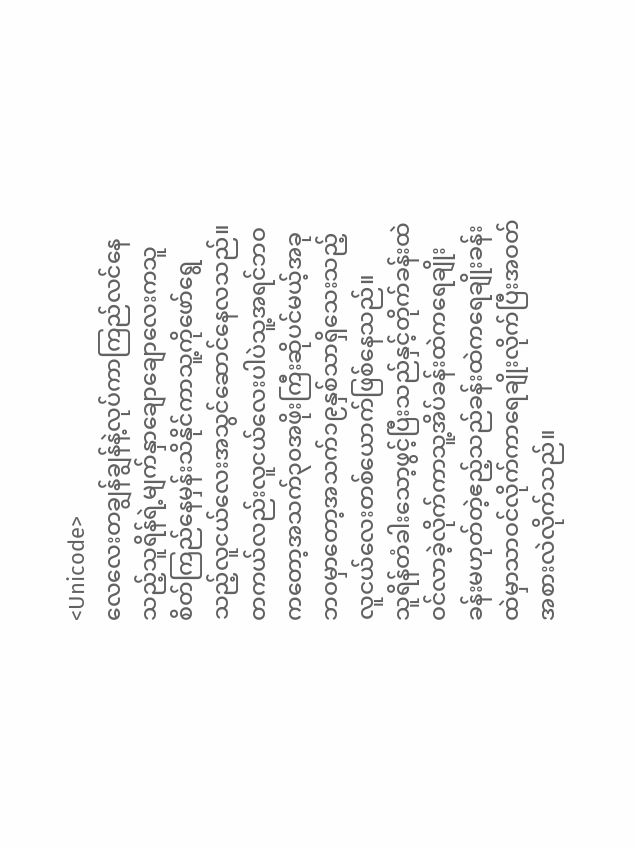<Unicode>
လေလေးတချွန်ချွန်နဲ့လုပ်ကာကြည်လင်နေသည့်သူရိန်ရဲ့မျက်နှာချောချောလေးကသူစိတ်ကြည်နေမှန်းသိနိုင်ကာသူ့ကိုဖော်ရွေသည့်လူငယ်လေးအသွင်ဆောင်နေလသည်။
တကယ်လည်းလူငယ်လေးပါပဲသူ့အရင်ဘဝကတော့အသက်၃၀အဖိုးကြီးဆိုပင်မယ့်အခုဘဝမှာတော့အသက်၁၉နှစ်သာရှိသေးသည့်လူငယ်လေးတစ်ယောက်ဖြစ်နေသည်။
သူရိန်တံခါးသော့ဖွင့်ပြီးသည်နှင့်တိုက်ခန်းထဲဝင်လာခဲ့လိုက်ကာသူ့အိပ်ခန်းထဲကရေချိုးခန်းမဟုတ်တဲ့ဧည့်သည်ခန်းထဲကရေချိုးခန်းထဲမှာသာဝင်လိုက်ကာရေချိုးလိုက်ပြီးအဝတ်အစားလဲလိုက်သည်။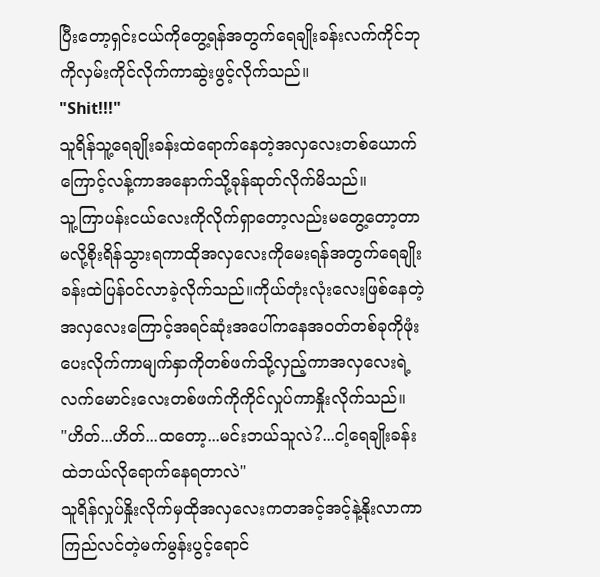ပြီးတော့ရှင်းငယ်ကိုတွေ့ရန်အတွက်ရေချိုးခန်းလက်ကိုင်ဘုကိုလှမ်းကိုင်လိုက်ကာဆွဲးဖွင့်လိုက်သည်။
"Shit!!!"
သူရိန်သူ့ရေချိုးခန်းထဲရောက်နေတဲ့အလှလေးတစ်ယောက်ကြောင့်လန့်ကာအနောက်သို့ခုန်ဆုတ်လိုက်မိသည်။
သူ့ကြာပန်းငယ်လေးကိုလိုက်ရှာတော့လည်းမတွေ့တော့တာမလို့စိုးရိန်သွားရကာထိုအလှလေးကိုမေးရန်အတွက်ရေချိုးခန်းထဲပြန်ဝင်လာခဲ့လိုက်သည်။ကိုယ်တုံးလုံးလေးဖြစ်နေတဲ့အလှလေးကြောင့်အရင်ဆုံးအပေါ်ကနေအဝတ်တစ်ခုကိုဖုံးပေးလိုက်ကာမျက်နှာကိုတစ်ဖက်သို့လှည့်ကာအလှလေးရဲ့လက်မောင်းလေးတစ်ဖက်ကိုကိုင်လှုပ်ကာနှိုးလိုက်သည်။
"ဟိတ်...ဟိတ်...ထတော့...မင်းဘယ်သူလဲ?...ငါ့ရေချိုးခန်းထဲဘယ်လိုရောက်နေရတာလဲ"
သူရိန်လှုပ်နှိုးလိုက်မှထိုအလှလေးကတအင့်အင့်နဲ့နိုးလာကာကြည်လင်တဲ့မက်မွန်းပွင့်ရောင်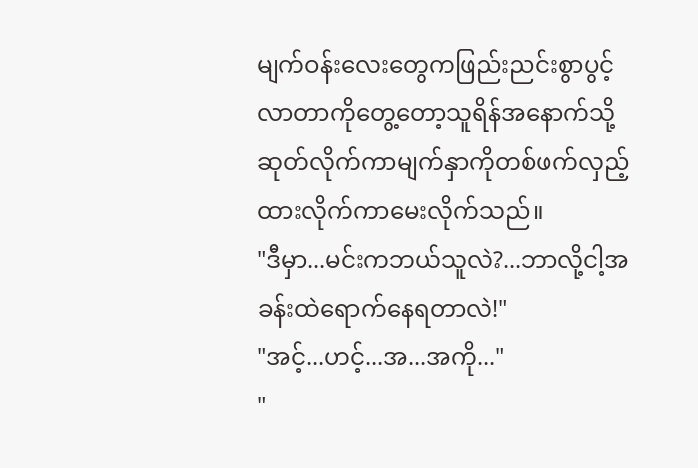မျက်ဝန်းလေးတွေကဖြည်းညင်းစွာပွင့်လာတာကိုတွေ့တော့သူရိန်အနောက်သို့ဆုတ်လိုက်ကာမျက်နှာကိုတစ်ဖက်လှည့်ထားလိုက်ကာမေးလိုက်သည်။
"ဒီမှာ...မင်းကဘယ်သူလဲ?...ဘာလို့ငါ့အခန်းထဲရောက်နေရတာလဲ!"
"အင့်...ဟင့်...အ...အကို..."
"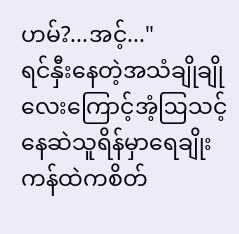ဟမ်?...အင့်..."
ရင်နှီးနေတဲ့အသံချိုချိုလေးကြောင့်အံ့ဩသင့်နေဆဲသူရိန်မှာရေချိုးကန်ထဲကစိတ်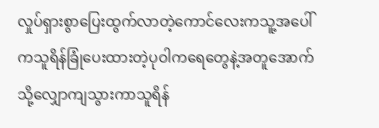လှုပ်ရှားစွာပြေးထွက်လာတဲ့ကောင်လေးကသူ့အပေါ်ကသူရိန်ခြုံပေးထားတဲ့ပုဝါကရေတွေနဲ့အတူအောက်သို့လျှောကျသွားကာသူရိန်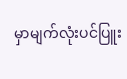မှာမျက်လုံးပင်ပြူး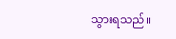သွားရသည်။